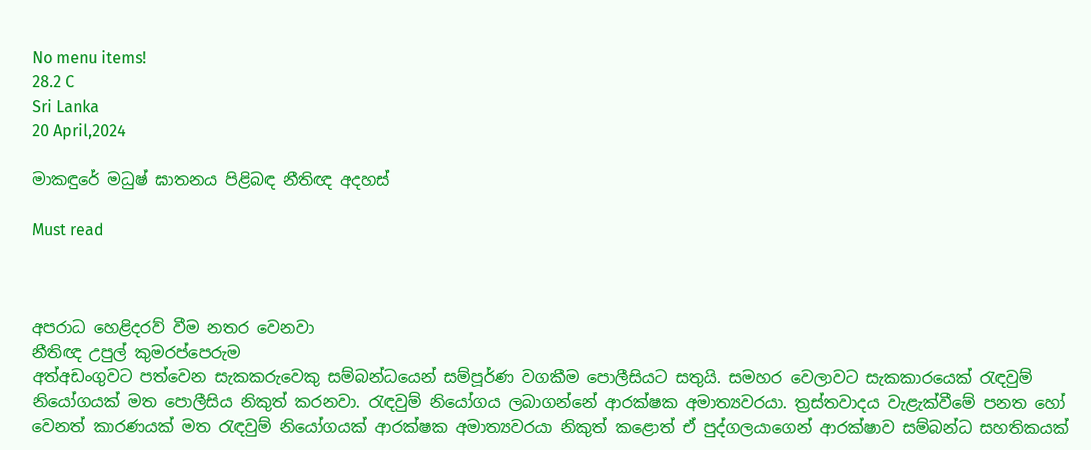No menu items!
28.2 C
Sri Lanka
20 April,2024

මාකඳුරේ මධුෂ් ඝාතනය පිළිබඳ නීතිඥ අදහස්

Must read



අපරාධ හෙළිදරව් වීම නතර වෙනවා
නීතිඥ උපුල් කුමරප්පෙරුම
අත්අඩංගුවට පත්වෙන සැකකරුවෙකු සම්බන්ධයෙන් සම්පූර්ණ වගකීම පොලීසියට සතුයි. සමහර වෙලාවට සැකකාරයෙක් රැඳවුම් නියෝගයක් මත පොලීසිය නිකුත් කරනවා. රැඳවුම් නියෝගය ලබාගන්නේ ආරක්ෂක අමාත්‍යවරයා. ත්‍රස්තවාදය වැළැක්වීමේ පනත හෝ වෙනත් කාරණයක් මත රැඳවුම් නියෝගයක් ආරක්ෂක අමාත්‍යවරයා නිකුත් කළොත් ඒ පුද්ගලයාගෙන් ආරක්ෂාව සම්බන්ධ සහතිකයක්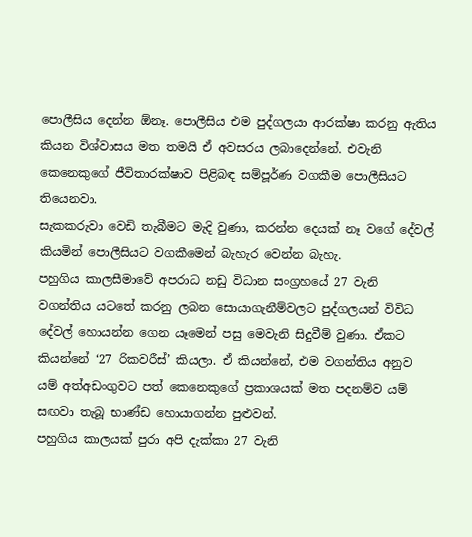පොලීසිය දෙන්න ඕනෑ. පොලීසිය එම පුද්ගලයා ආරක්ෂා කරනු ඇතිය කියන විශ්වාසය මත තමයි ඒ අවසරය ලබාදෙන්නේ. එවැනි කෙනෙකුගේ ජීවිතාරක්ෂාව පිළිබඳ සම්පූර්ණ වගකීම පොලීසියට තියෙනවා.
සැකකරුවා වෙඩි තැබීමට මැදි වුණා, කරන්න දෙයක් නෑ වගේ දේවල් කියමින් පොලීසියට වගකීමෙන් බැහැර වෙන්න බැහැ.
පහුගිය කාලසීමාවේ අපරාධ නඩු විධාන සංග්‍රහයේ 27 වැනි වගන්තිය යටතේ කරනු ලබන සොයාගැනීම්වලට පුද්ගලයන් විවිධ දේවල් හොයන්න ගෙන යෑමෙන් පසු මෙවැනි සිදුවීම් වුණා. ඒකට කියන්නේ ‘27 රිකවරීස්’ කියලා. ඒ කියන්නේ, එම වගන්තිය අනුව යම් අත්අඩංගුවට පත් කෙනෙකුගේ ප්‍රකාශයක් මත පදනම්ව යම් සඟවා තැබූ භාණ්ඩ හොයාගන්න පුළුවන්.
පහුගිය කාලයක් පුරා අපි දැක්කා 27 වැනි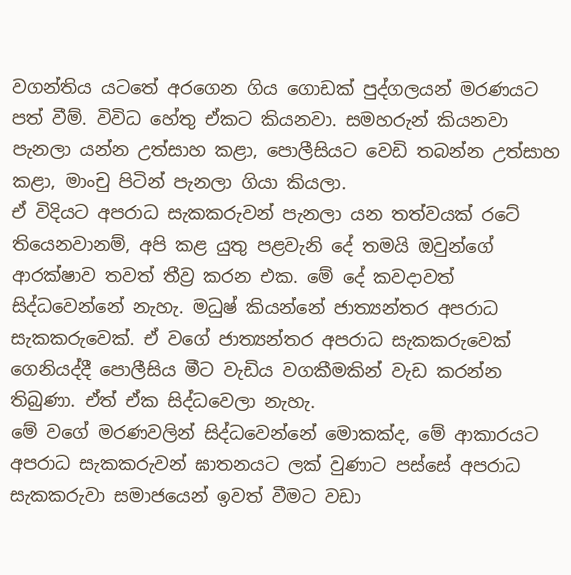වගන්තිය යටතේ අරගෙන ගිය ගොඩක් පුද්ගලයන් මරණයට පත් වීම්. විවිධ හේතු ඒකට කියනවා. සමහරුන් කියනවා පැනලා යන්න උත්සාහ කළා, පොලීසියට වෙඩි තබන්න උත්සාහ කළා, මාංචු පිටින් පැනලා ගියා කියලා.
ඒ විදියට අපරාධ සැකකරුවන් පැනලා යන තත්වයක් රටේ තියෙනවානම්, අපි කළ යුතු පළවැනි දේ තමයි ඔවුන්ගේ ආරක්ෂාව තවත් තීව්‍ර කරන එක. මේ දේ කවදාවත් සිද්ධවෙන්නේ නැහැ. මධුෂ් කියන්නේ ජාත්‍යන්තර අපරාධ සැකකරුවෙක්. ඒ වගේ ජාත්‍යන්තර අපරාධ සැකකරුවෙක් ගෙනියද්දී පොලීසිය මීට වැඩිය වගකීමකින් වැඩ කරන්න තිබුණා. ඒත් ඒක සිද්ධවෙලා නැහැ.
මේ වගේ මරණවලින් සිද්ධවෙන්නේ මොකක්ද, මේ ආකාරයට අපරාධ සැකකරුවන් ඝාතනයට ලක් වුණාට පස්සේ අපරාධ සැකකරුවා සමාජයෙන් ඉවත් වීමට වඩා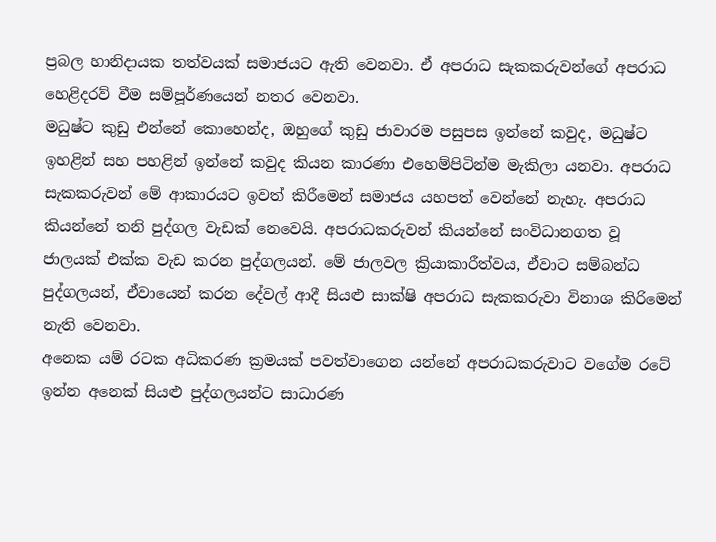ප්‍රබල හානිදායක තත්වයක් සමාජයට ඇති වෙනවා. ඒ අපරාධ සැකකරුවන්ගේ අපරාධ හෙළිදරව් වීම සම්පූර්ණයෙන් නතර වෙනවා.
මධුෂ්ට කුඩු එන්නේ කොහෙන්ද, ඔහුගේ කුඩු ජාවාරම පසුපස ඉන්නේ කවුද, මධුෂ්ට ඉහළින් සහ පහළින් ඉන්නේ කවුද කියන කාරණා එහෙම්පිටින්ම මැකිලා යනවා. අපරාධ සැකකරුවන් මේ ආකාරයට ඉවත් කිරීමෙන් සමාජය යහපත් වෙන්නේ නැහැ. අපරාධ කියන්නේ තනි පුද්ගල වැඩක් නෙවෙයි. අපරාධකරුවන් කියන්නේ සංවිධානගත වූ ජාලයක් එක්ක වැඩ කරන පුද්ගලයන්. මේ ජාලවල ක්‍රියාකාරීත්වය, ඒවාට සම්බන්ධ පුද්ගලයන්, ඒවායෙන් කරන දේවල් ආදී සියළු සාක්ෂි අපරාධ සැකකරුවා විනාශ කිරිමෙන් නැති වෙනවා.
අනෙක යම් රටක අධිකරණ ක්‍රමයක් පවත්වාගෙන යන්නේ අපරාධකරුවාට වගේම රටේ ඉන්න අනෙක් සියළු පුද්ගලයන්ට සාධාරණ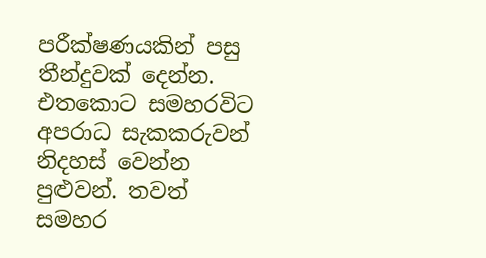පරීක්ෂණයකින් පසු තීන්දුවක් දෙන්න. එතකොට සමහරවිට අපරාධ සැකකරුවන් නිදහස් වෙන්න පුළුවන්. තවත් සමහර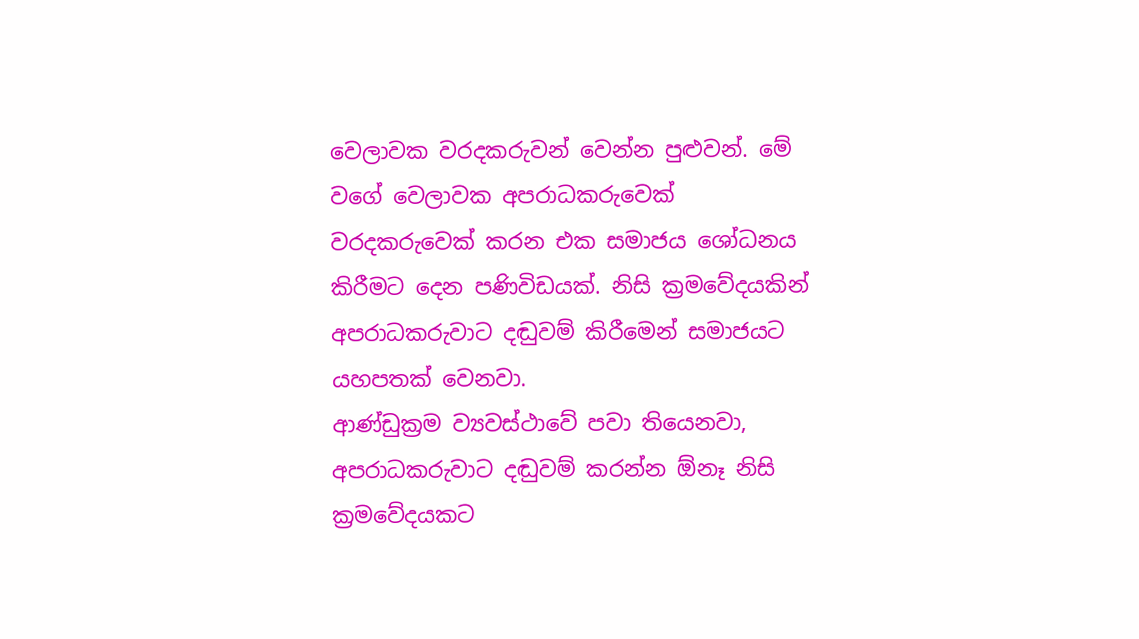වෙලාවක වරදකරුවන් වෙන්න පුළුවන්. මේ වගේ වෙලාවක අපරාධකරුවෙක් වරදකරුවෙක් කරන එක සමාජය ශෝධනය කිරීමට දෙන පණිවිඩයක්. නිසි ක්‍රමවේදයකින් අපරාධකරුවාට දඬුවම් කිරීමෙන් සමාජයට යහපතක් වෙනවා.
ආණ්ඩුක්‍රම ව්‍යවස්ථාවේ පවා තියෙනවා, අපරාධකරුවාට දඬුවම් කරන්න ඕනෑ නිසි ක්‍රමවේදයකට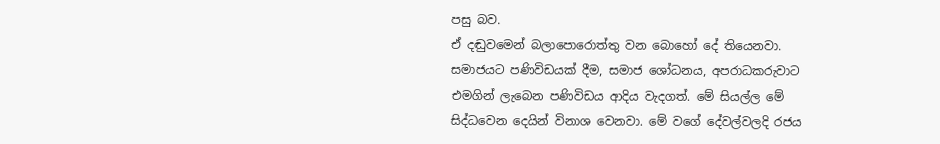පසු බව.
ඒ දඬුවමෙන් බලාපොරොත්තු වන බොහෝ දේ තියෙනවා. සමාජයට පණිවිඩයක් දීම, සමාජ ශෝධනය, අපරාධකරුවාට එමගින් ලැබෙන පණිවිඩය ආදිය වැදගත්. මේ සියල්ල මේ සිද්ධවෙන දෙයින් විනාශ වෙනවා. මේ වගේ දේවල්වලදි රජය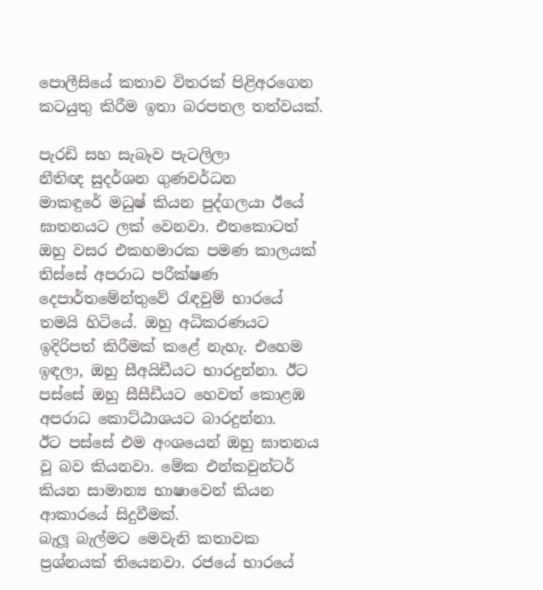පොලීසියේ කතාව විතරක් පිළිඅරගෙන කටයුතු කිරීම ඉතා බරපතල තත්වයක්.

පැරඩි සහ සැබෑව පැටලිලා
නීතිඥ සුදර්ශන ගුණවර්ධන
මාකඳුරේ මධුෂ් කියන පුද්ගලයා ඊයේ ඝාතනයට ලක් වෙනවා. එතකොටත් ඔහු වසර එකහමාරක පමණ කාලයක් තිස්සේ අපරාධ පරීක්ෂණ දෙපාර්තමේන්තුවේ රැඳවුම් භාරයේ තමයි හිටියේ. ඔහු අධිකරණයට ඉදිරිපත් කිරීමක් කළේ නැහැ. එහෙම ඉඳලා, ඔහු සීඅයිඩීයට භාරදුන්නා. ඊට පස්සේ ඔහු සීසීඩීයට හෙවත් කොළඹ අපරාධ කොට්ඨාශයට බාරදුන්නා.
ඊට පස්සේ එම අංශයෙන් ඔහු ඝාතනය වූ බව කියනවා. මේක එන්කවුන්ටර් කියන සාමාන්‍ය භාෂාවෙන් කියන ආකාරයේ සිදුවීමක්.
බැලූ බැල්මට මෙවැනි කතාවක ප්‍රශ්නයක් තියෙනවා. රජයේ භාරයේ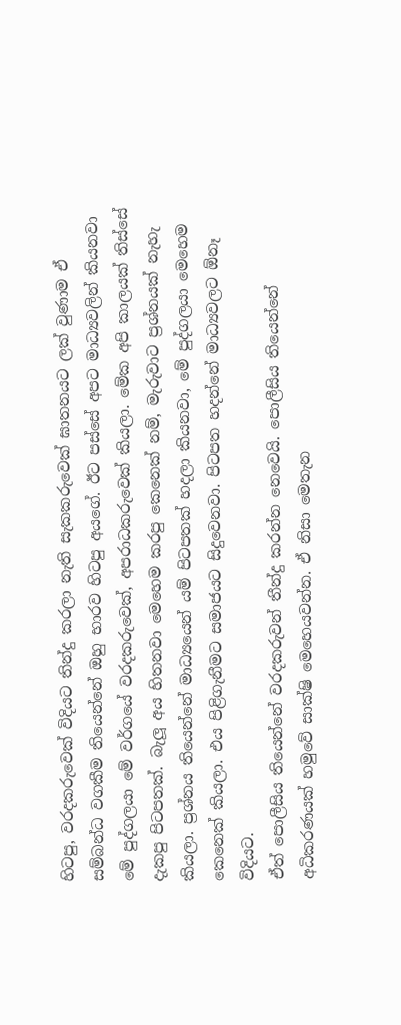හිටපු, වරදකරුවෙක් විදියට තින්දු කරලා නැති සැකකරුවෙක් ඝාතනයට ලක් වුණාම ඒ සම්බන්ධ වගකීම තියෙන්නේ ඔහු භාරව හිටපු අයගේ. ඊට පස්සේ අපට මාධ්‍යවලින් කියනවා මේ පුද්ගලයා මේ වර්ගයේ වරදකරුවෙක්, අපරාධකරුවෙක් කියලා. මේක අපි කාලයක් තිස්සේ දැකපු පිටපතක්. බැලූ අය හිතනවා මෙහෙම කරපු කෙනෙක් නම්, මැරුවාට ප්‍රශ්නයක් නැහැ කියලා. ප්‍රශ්නය තියෙන්නේ මාධ්‍යයෙන් යම් පිටපතක් හදලා කියනවා, මේ පුද්ගලයා මෙහෙම කෙනෙක් කියලා. එය පිළිගැනීමට සමාජයට සිදුවෙනවා. පිටපත හදන්නේ මාධ්‍යවලට ඕනෑ විදියට.
ඒත් පොලීසිය තියෙන්නේ වරදකරුවන් තීන්දු කරන්න නෙවෙයි. පොලීසිය තියෙන්නේ අධිකරණයක් හමුවේ සාක්ෂි මෙහෙයවන්න. ඒ නිසා මෙතැන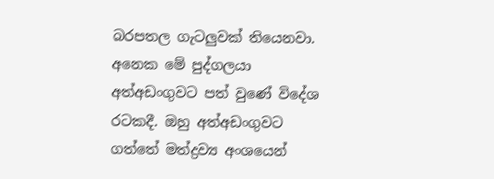බරපතල ගැටලුවක් තියෙනවා.
අනෙක මේ පුද්ගලයා අත්අඩංගුවට පත් වුණේ විදේශ රටකදී. ඔහු අත්අඩංගුවට ගත්තේ මත්ද්‍රව්‍ය අංශයෙන්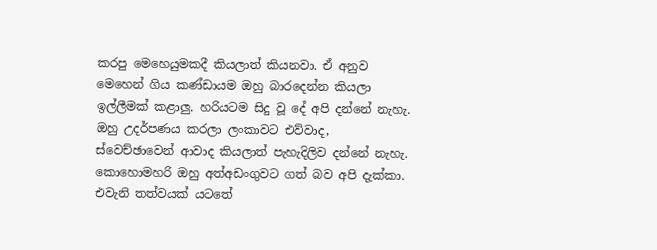කරපු මෙහෙයුමකදී කියලාත් කියනවා. ඒ අනුව මෙහෙන් ගිය කණ්ඩායම ඔහු බාරදෙන්න කියලා ඉල්ලීමක් කළාලු. හරියටම සිදු වූ දේ අපි දන්නේ නැහැ. ඔහු උදර්පණය කරලා ලංකාවට එව්වාද, ස්වෙච්ඡාවෙන් ආවාද කියලාත් පැහැදිලිව දන්නේ නැහැ. කොහොමහරි ඔහු අත්අඩංගුවට ගත් බව අපි දැක්කා. එවැනි තත්වයක් යටතේ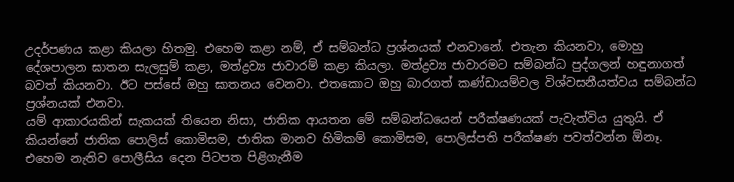උදර්පණය කළා කියලා හිතමු. එහෙම කළා නම්, ඒ සම්බන්ධ ප්‍රශ්නයක් එනවානේ. එතැන කියනවා, මොහු දේශපාලන ඝාතන සැලසුම් කළා, මත්ද්‍රව්‍ය ජාවාරම් කළා කියලා. මත්ද්‍රව්‍ය ජාවාරමට සම්බන්ධ පුද්ගලන් හඳුනාගත් බවත් කියනවා. ඊට පස්සේ ඔහු ඝාතනය වෙනවා. එතකොට ඔහු බාරගත් කණ්ඩායම්වල විශ්වසනීයත්වය සම්බන්ධ ප්‍රශ්නයක් එනවා.
යම් ආකාරයකින් සැකයක් තියෙන නිසා, ජාතික ආයතන මේ සම්බන්ධයෙන් පරීක්ෂණයක් පැවැත්විය යුතුයි. ඒ කියන්නේ ජාතික පොලිස් කොමිසම, ජාතික මානව හිමිකම් කොමිසම, පොලිස්පති පරීක්ෂණ පවත්වන්න ඕනෑ. එහෙම නැතිව පොලීසිය දෙන පිටපත පිළිගැනීම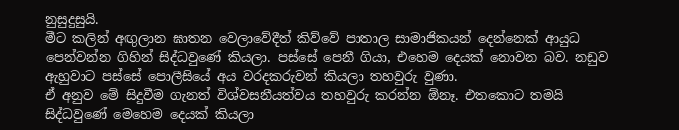නුසුදුසුයි.
මීට කලින් අඟුලාන ඝාතන වෙලාවේදීත් කිව්වේ පාතාල සාමාජිකයන් දෙන්නෙක් ආයුධ පෙන්වන්න ගිහින් සිද්ධවුණේ කියලා. පස්සේ පෙනී ගියා, එහෙම දෙයක් නොවන බව. නඩුව ඇහුවාට පස්සේ පොලීසියේ අය වරදකරුවන් කියලා තහවුරු වුණා.
ඒ අනුව මේ සිදුවීම ගැනත් විශ්වසනීයත්වය තහවුරු කරන්න ඕනෑ. එතකොට තමයි සිද්ධවුණේ මෙහෙම දෙයක් කියලා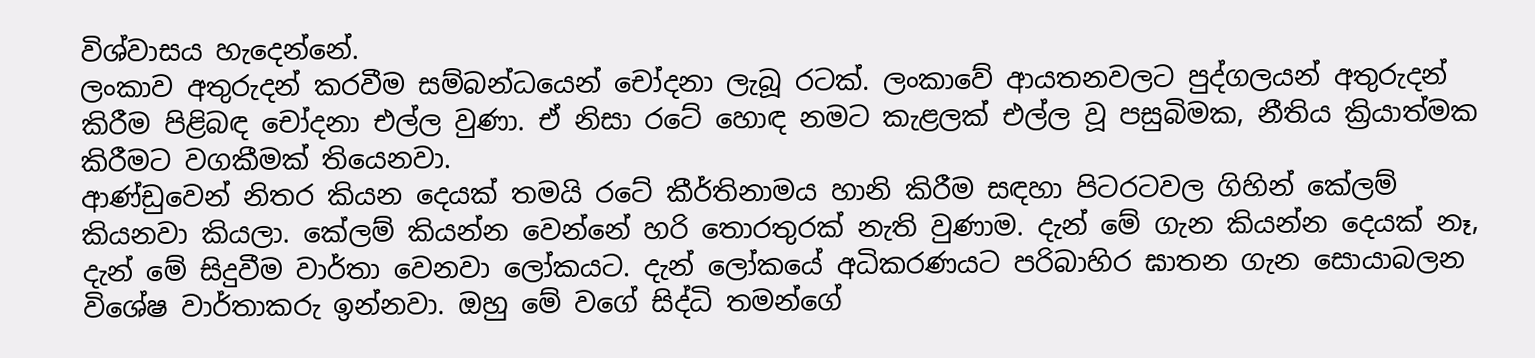විශ්වාසය හැදෙන්නේ.
ලංකාව අතුරුදන් කරවීම සම්බන්ධයෙන් චෝදනා ලැබූ රටක්. ලංකාවේ ආයතනවලට පුද්ගලයන් අතුරුදන් කිරීම පිළිබඳ චෝදනා එල්ල වුණා. ඒ නිසා රටේ හොඳ නමට කැළලක් එල්ල වූ පසුබිමක, නීතිය ක්‍රියාත්මක කිරීමට වගකීමක් තියෙනවා.
ආණ්ඩුවෙන් නිතර කියන දෙයක් තමයි රටේ කීර්තිනාමය හානි කිරීම සඳහා පිටරටවල ගිහින් කේලම් කියනවා කියලා. කේලම් කියන්න වෙන්නේ හරි තොරතුරක් නැති වුණාම. දැන් මේ ගැන කියන්න දෙයක් නෑ, දැන් මේ සිදුවීම වාර්තා වෙනවා ලෝකයට. දැන් ලෝකයේ අධිකරණයට පරිබාහිර ඝාතන ගැන සොයාබලන විශේෂ වාර්තාකරු ඉන්නවා. ඔහු මේ වගේ සිද්ධි තමන්ගේ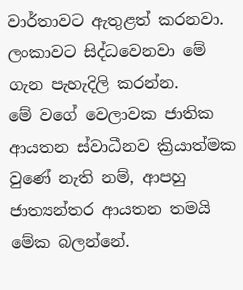වාර්තාවට ඇතුළත් කරනවා. ලංකාවට සිද්ධවෙනවා මේ ගැන පැහැදිලි කරන්න.
මේ වගේ වෙලාවක ජාතික ආයතන ස්වාධීනව ක්‍රියාත්මක වුණේ නැති නම්, ආපහු ජාත්‍යන්තර ආයතන තමයි මේක බලන්නේ.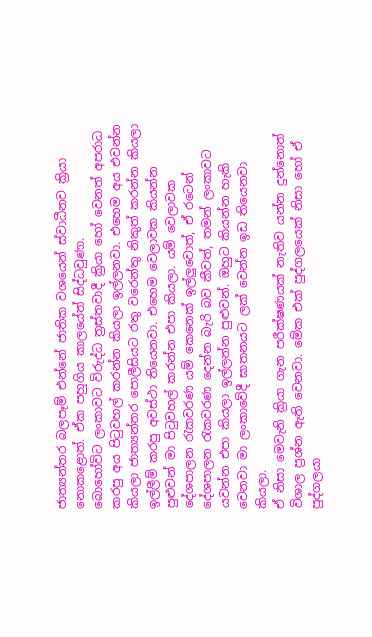ජාත්‍යන්තර බලපෑම් එන්නේ ජාතික වශයෙන් ස්වාධීනව ක්‍රියා නොකළොත්. ඒක පහුගිය කාලයේත් සිද්ධවුණා.
බොහෝවිට ලංකාවට විරුද්ධ ත්‍රස්තවාදී ක්‍රියා හෝ වෙනත් අපරාධ කරපු අය පිටුවහල් කරන්න කියලා ඉල්ලනවා. එහෙම අය එවන්න කියලා ජාත්‍යන්තර පොලීසියට රතු වරෙන්තු නිකුත් කරන්න කියලා ඉල්ලීම් කරපු අවස්ථා තියෙනවා. එහෙම වෙලාවක කියන්න පුළුවන් මා පිටුවහල් කරන්න එපා කියලා. යම් වෙලාවක දේශපාලන රැකවරණ යම් කෙනෙක් ඉල්ලුවොත්, ඒ රටෙන් දේශපාලන රැකවරණ දෙන්න බැරි බව කීවත්, තමන් ලංකාවට යවන්න එපා කියලා ඉල්ලන්න පුළුවන්. ඔහුට කියන්න හැකි වෙනවා මා ලංකාවේදී ඝාතනයට ලක් වෙන්න ඉඩ තියෙනවා කියලා.
ඒ නිසා මෙවැනි ක්‍රියා ගැන පරීක්ෂණයක් නැතිව යන්න දුන්නොත් විශාල ප්‍රශ්න ඇති වෙනවා. මේක එක් පුද්ගලයෙක් නිසා හෝ ඒ පුද්ගලයා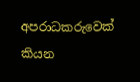අපරාධකරුවෙක් කියන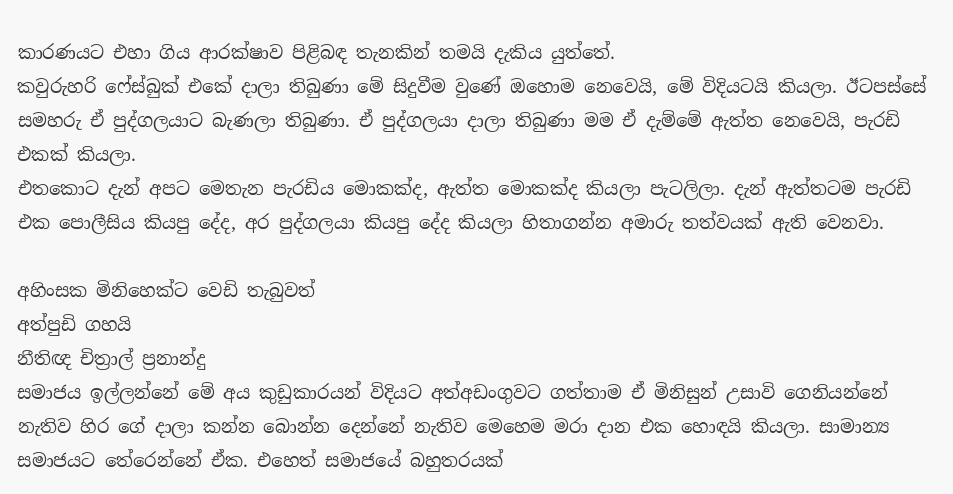කාරණයට එහා ගිය ආරක්ෂාව පිළිබඳ තැනකින් තමයි දැකිය යුත්තේ.
කවුරුහරි ෆේස්බුක් එකේ දාලා තිබුණා මේ සිදුවීම වුණේ ඔහොම නෙවෙයි, මේ විදියටයි කියලා. ඊටපස්සේ සමහරු ඒ පුද්ගලයාට බැණලා තිබුණා. ඒ පුද්ගලයා දාලා තිබුණා මම ඒ දැම්මේ ඇත්ත නෙවෙයි, පැරඩි එකක් කියලා.
එතකොට දැන් අපට මෙතැන පැරඩිය මොකක්ද, ඇත්ත මොකක්ද කියලා පැටලිලා. දැන් ඇත්තටම පැරඩි එක පොලීසිය කියපු දේද, අර පුද්ගලයා කියපු දේද කියලා හිතාගන්න අමාරු තත්වයක් ඇති වෙනවා.

අහිංසක මිනිහෙක්ට වෙඩි තැබුවත්
අත්පුඩි ගහයි
නීතිඥ චිත්‍රාල් ප්‍රනාන්දු
සමාජය ඉල්ලන්නේ මේ අය කුඩුකාරයන් විදියට අත්අඩංගුවට ගත්තාම ඒ මිනිසුන් උසාවි ගෙනියන්නේ නැතිව හිර ගේ දාලා කන්න බොන්න දෙන්නේ නැතිව මෙහෙම මරා දාන එක හොඳයි කියලා. සාමාන්‍ය සමාජයට තේරෙන්නේ ඒක. එහෙත් සමාජයේ බහුතරයක්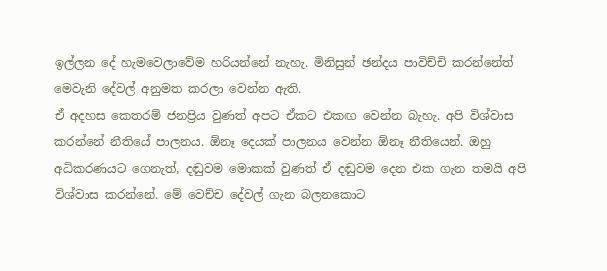ඉල්ලන දේ හැමවෙලාවේම හරියන්නේ නැහැ. මිනිසුන් ඡන්දය පාවිච්චි කරන්නේත් මෙවැනි දේවල් අනුමත කරලා වෙන්න ඇති.
ඒ අදහස කෙතරම් ජනප්‍රිය වුණත් අපට ඒකට එකඟ වෙන්න බැහැ. අපි විශ්වාස කරන්නේ නීතියේ පාලනය. ඕනෑ දෙයක් පාලනය වෙන්න ඕනෑ නීතියෙන්. ඔහු අධිකරණයට ගෙනැත්, දඬුවම මොකක් වුණත් ඒ දඬුවම දෙන එක ගැන තමයි අපි විශ්වාස කරන්නේ. මේ වෙච්ච දේවල් ගැන බලනකොට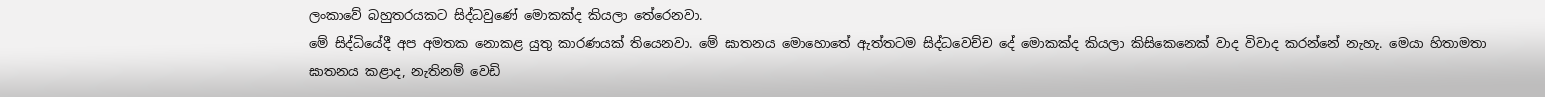ලංකාවේ බහුතරයකට සිද්ධවුණේ මොකක්ද කියලා තේරෙනවා.
මේ සිද්ධියේදී අප අමතක නොකළ යුතු කාරණයක් තියෙනවා. මේ ඝාතනය මොහොතේ ඇත්තටම සිද්ධවෙච්ච දේ මොකක්ද කියලා කිසිකෙනෙක් වාද විවාද කරන්නේ නැහැ. මෙයා හිතාමතා ඝාතනය කළාද, නැතිනම් වෙඩි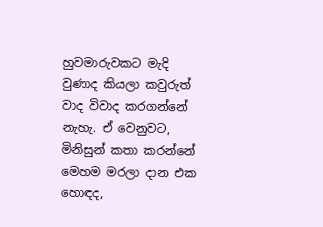හුවමාරුවකට මැදි වුණාද කියලා කවුරුත් වාද විවාද කරගන්නේ නැහැ. ඒ වෙනුවට, මිනිසුන් කතා කරන්නේ මෙහම මරලා දාන එක හොඳද,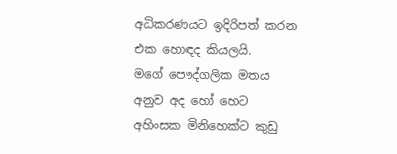අධිකරණයට ඉදිරිපත් කරන එක හොඳද කියලයි.
මගේ පෞද්ගලික මතය අනුව අද හෝ හෙට අහිංසක මිනිහෙක්ට කුඩු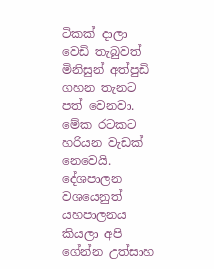ටිකක් දාලා වෙඩි තැබුවත් මිනිසුන් අත්පුඩි ගහන තැනට පත් වෙනවා. මේක රටකට හරියන වැඩක් නෙවෙයි.
දේශපාලන වශයෙනුත් යහපාලනය කියලා අපි ගේන්න උත්සාහ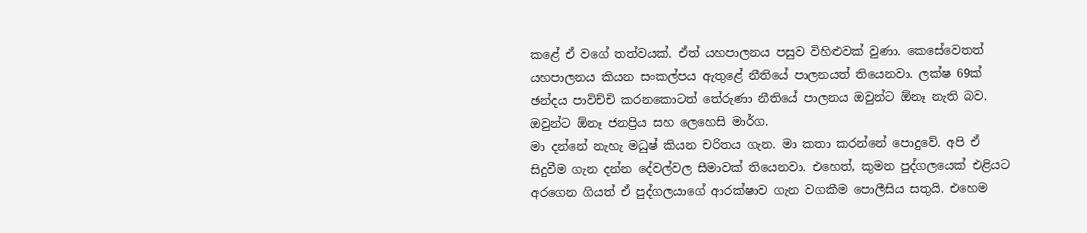කළේ ඒ වගේ තත්වයක්. ඒත් යහපාලනය පසුව විහිළුවක් වුණා. කෙසේවෙතත් යහපාලනය කියන සංකල්පය ඇතුළේ නීතියේ පාලනයත් තියෙනවා. ලක්ෂ 69ක් ඡන්දය පාවිච්චි කරනකොටත් තේරුණා නීතියේ පාලනය ඔවුන්ට ඕනෑ නැති බව. ඔවුන්ට ඕනෑ ජනප්‍රිය සහ ලෙහෙසි මාර්ග.
මා දන්නේ නැහැ මධුෂ් කියන චරිතය ගැන. මා කතා කරන්නේ පොදුවේ. අපි ඒ සිදුවීම ගැන දන්න දේවල්වල සීමාවක් තියෙනවා. එහෙත්, කුමන පුද්ගලයෙක් එළියට අරගෙන ගියත් ඒ පුද්ගලයාගේ ආරක්ෂාව ගැන වගකීම පොලීසිය සතුයි. එහෙම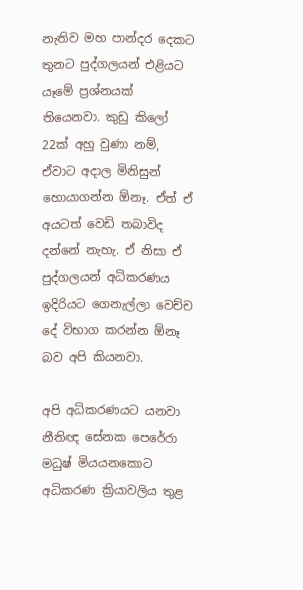නැතිව මහ පාන්දර දෙකට තුනට පුද්ගලයන් එළියට යෑමේ ප්‍රශ්නයක් තියෙනවා. කුඩු කිලෝ 22ක් අහු වුණා නම්, ඒවාට අදාල මිනිසුන් හොයාගන්න ඕනෑ. ඒත් ඒ අයටත් වෙඩි තබාවිද දන්නේ නැහැ. ඒ නිසා ඒ පුද්ගලයන් අධිකරණය ඉදිරියට ගෙනැල්ලා වෙච්ච දේ විභාග කරන්න ඕනෑ බව අපි කියනවා.

අපි අධිකරණයට යනවා
නීතිඥ සේනක පෙරේරා
මධුෂ් මියයනකොට අධිකරණ ක්‍රියාවලිය තුළ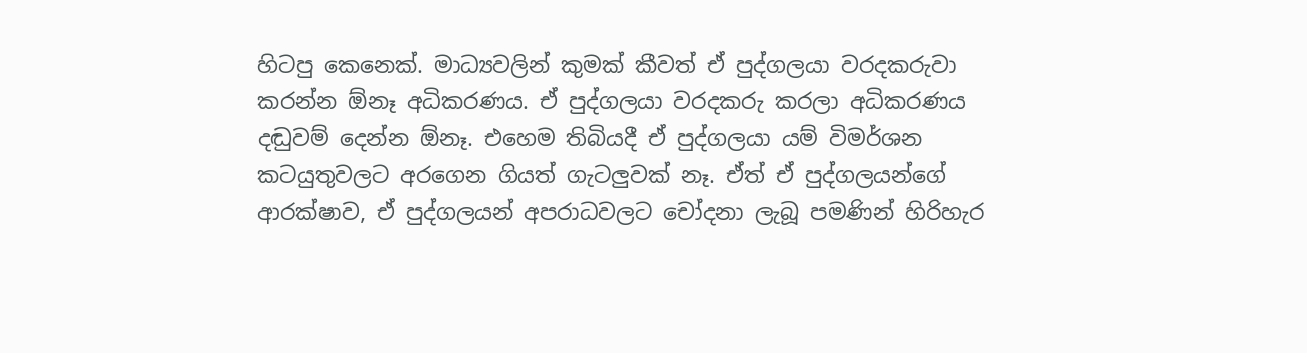හිටපු කෙනෙක්. මාධ්‍යවලින් කුමක් කීවත් ඒ පුද්ගලයා වරදකරුවා කරන්න ඕනෑ අධිකරණය. ඒ පුද්ගලයා වරදකරු කරලා අධිකරණය දඬුවම් දෙන්න ඕනෑ. එහෙම තිබියදී ඒ පුද්ගලයා යම් විමර්ශන කටයුතුවලට අරගෙන ගියත් ගැටලුවක් නෑ. ඒත් ඒ පුද්ගලයන්ගේ ආරක්ෂාව, ඒ පුද්ගලයන් අපරාධවලට චෝදනා ලැබූ පමණින් හිරිහැර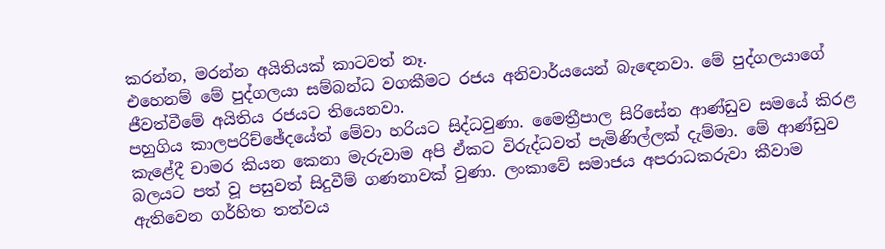කරන්න, මරන්න අයිතියක් කාටවත් නෑ.
එහෙනම් මේ පුද්ගලයා සම්බන්ධ වගකීමට රජය අනිවාර්යයෙන් බැඳෙනවා. මේ පුද්ගලයාගේ ජීවත්වීමේ අයිතිය රජයට තියෙනවා.
පහුගිය කාලපරිච්ඡේදයේත් මේවා හරියට සිද්ධවුණා. මෛත්‍රීපාල සිරිසේන ආණ්ඩුව සමයේ කිරළ කැළේදී චාමර කියන කෙනා මැරුවාම අපි ඒකට විරුද්ධවත් පැමිණිල්ලක් දැම්මා. මේ ආණ්ඩුව බලයට පත් වූ පසුවත් සිදුවීම් ගණනාවක් වුණා. ලංකාවේ සමාජය අපරාධකරුවා කීවාම ඇතිවෙන ගර්හිත තත්වය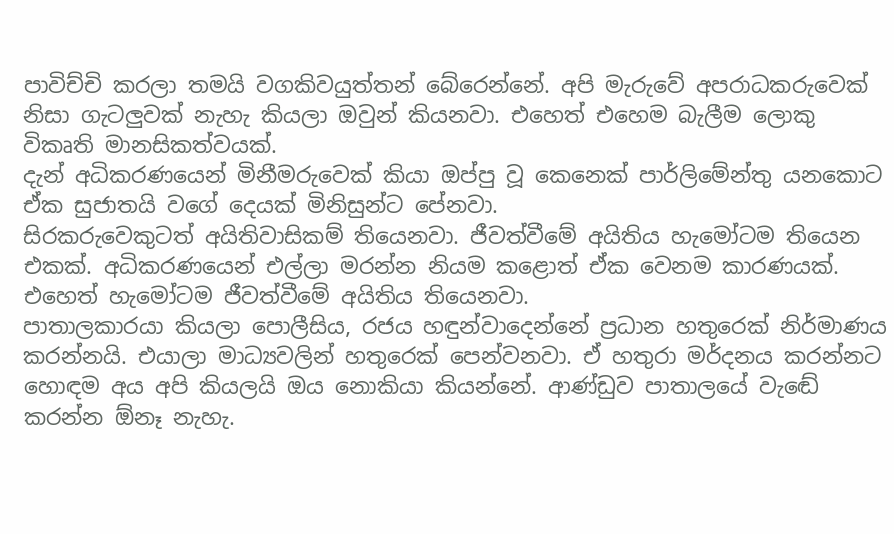පාවිච්චි කරලා තමයි වගකිවයුත්තන් බේරෙන්නේ. අපි මැරුවේ අපරාධකරුවෙක් නිසා ගැටලුවක් නැහැ කියලා ඔවුන් කියනවා. එහෙත් එහෙම බැලීම ලොකු විකෘති මානසිකත්වයක්.
දැන් අධිකරණයෙන් මිනීමරුවෙක් කියා ඔප්පු වූ කෙනෙක් පාර්ලිමේන්තු යනකොට ඒක සුජාතයි වගේ දෙයක් මිනිසුන්ට පේනවා.
සිරකරුවෙකුටත් අයිතිවාසිකම් තියෙනවා. ජීවත්වීමේ අයිතිය හැමෝටම තියෙන එකක්. අධිකරණයෙන් එල්ලා මරන්න නියම කළොත් ඒක වෙනම කාරණයක්. එහෙත් හැමෝටම ජීවත්වීමේ අයිතිය තියෙනවා.
පාතාලකාරයා කියලා පොලීසිය, රජය හඳුන්වාදෙන්නේ ප්‍රධාන හතුරෙක් නිර්මාණය කරන්නයි. එයාලා මාධ්‍යවලින් හතුරෙක් පෙන්වනවා. ඒ හතුරා මර්දනය කරන්නට හොඳම අය අපි කියලයි ඔය නොකියා කියන්නේ. ආණ්ඩුව පාතාලයේ වැඬේ කරන්න ඕනෑ නැහැ.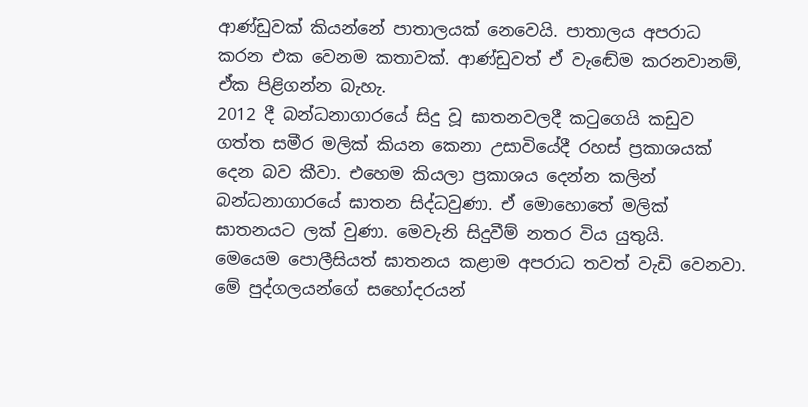ආණ්ඩුවක් කියන්නේ පාතාලයක් නෙවෙයි. පාතාලය අපරාධ කරන එක වෙනම කතාවක්. ආණ්ඩුවත් ඒ වැඬේම කරනවානම්, ඒක පිළිගන්න බැහැ.
2012 දී බන්ධනාගාරයේ සිදු වූ ඝාතනවලදී කටුගෙයි කඩුව ගත්ත සමීර මලික් කියන කෙනා උසාවියේදී රහස් ප්‍රකාශයක් දෙන බව කීවා. එහෙම කියලා ප්‍රකාශය දෙන්න කලින් බන්ධනාගාරයේ ඝාතන සිද්ධවුණා. ඒ මොහොතේ මලික් ඝාතනයට ලක් වුණා. මෙවැනි සිදුවීම් නතර විය යුතුයි.
මෙයෙම පොලීසියත් ඝාතනය කළාම අපරාධ තවත් වැඩි වෙනවා. මේ පුද්ගලයන්ගේ සහෝදරයන්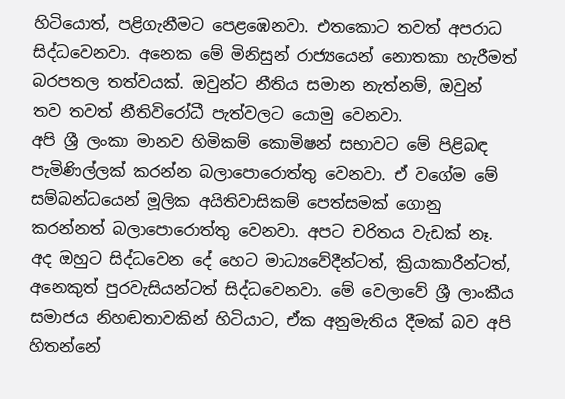හිටියොත්, පළිගැනීමට පෙළඹෙනවා. එතකොට තවත් අපරාධ සිද්ධවෙනවා. අනෙක මේ මිනිසුන් රාජ්‍යයෙන් නොතකා හැරීමත් බරපතල තත්වයක්. ඔවුන්ට නීතිය සමාන නැත්නම්, ඔවුන් තව තවත් නීතිවිරෝධී පැත්වලට යොමු වෙනවා.
අපි ශ්‍රී ලංකා මානව හිමිකම් කොමිෂන් සභාවට මේ පිළිබඳ පැමිණිල්ලක් කරන්න බලාපොරොත්තු වෙනවා. ඒ වගේම මේ සම්බන්ධයෙන් මූලික අයිතිවාසිකම් පෙත්සමක් ගොනු කරන්නත් බලාපොරොත්තු වෙනවා. අපට චරිතය වැඩක් නෑ. අද ඔහුට සිද්ධවෙන දේ හෙට මාධ්‍යවේදීන්ටත්, ක්‍රියාකාරීන්ටත්, අනෙකුත් පුරවැසියන්ටත් සිද්ධවෙනවා. මේ වෙලාවේ ශ්‍රී ලාංකීය සමාජය නිහඬතාවකින් හිටියාට, ඒක අනුමැතිය දීමක් බව අපි හිතන්නේ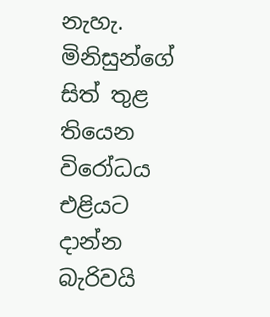නැහැ. මිනිසුන්ගේ සිත් තුළ තියෙන විරෝධය එළියට දාන්න බැරිවයි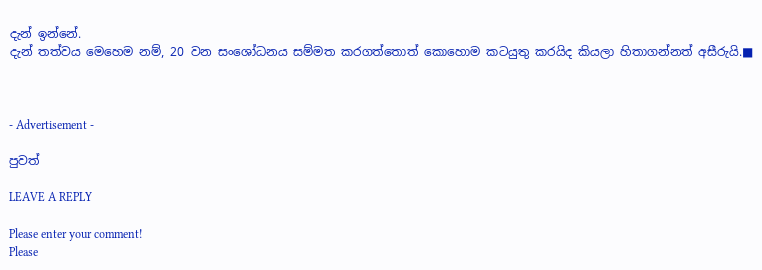දැන් ඉන්නේ.
දැන් තත්වය මෙහෙම නම්, 20 වන සංශෝධනය සම්මත කරගත්තොත් කොහොම කටයුතු කරයිද කියලා හිතාගන්නත් අසීරුයි.■



- Advertisement -

පුවත්

LEAVE A REPLY

Please enter your comment!
Please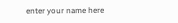enter your name here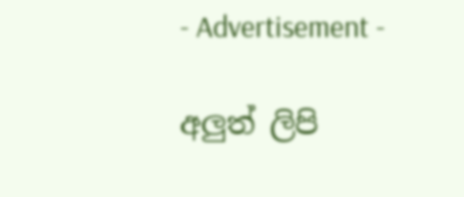- Advertisement -

අලුත් ලිපි